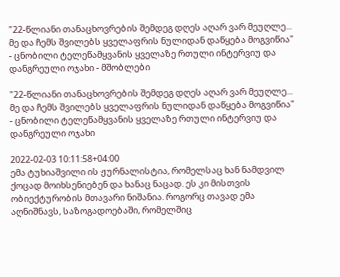"22-წლიანი თანაცხოვრების შემდეგ დღეს აღარ ვარ მეუღლე... მე და ჩემს შვილებს ყველაფრის ნულიდან დაწყება მოგვიწია" - ცნობილი ტელეწამყვანის ყველაზე რთული ინტერვიუ და დანგრეული ოჯახი - მშობლები

"22-წლიანი თანაცხოვრების შემდეგ დღეს აღარ ვარ მეუღლე... მე და ჩემს შვილებს ყველაფრის ნულიდან დაწყება მოგვიწია" - ცნობილი ტელეწამყვანის ყველაზე რთული ინტერვიუ და დანგრეული ოჯახი

2022-02-03 10:11:58+04:00
ემა ტუხიაშვილი ის ჟურნალისტია, რომელსაც ხან ნამდვილ ქოცად მოიხსენიებენ და ხანაც ნაცად. ეს კი მისთვის ობიექტურობის მთავარი ნიშანია. როგორც თავად ემა აღნიშნავს, საზოგადოებაში, რომელშიც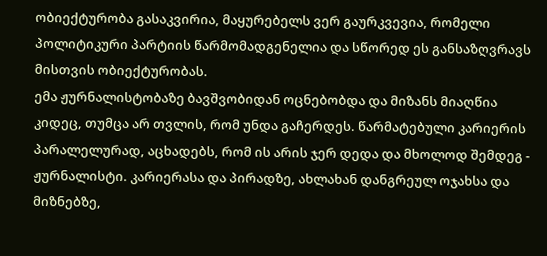ობიექტურობა გასაკვირია, მაყურებელს ვერ გაურკვევია, რომელი პოლიტიკური პარტიის წარმომადგენელია და სწორედ ეს განსაზღვრავს მისთვის ობიექტურობას.
ემა ჟურნალისტობაზე ბავშვობიდან ოცნებობდა და მიზანს მიაღწია კიდეც, თუმცა არ თვლის, რომ უნდა გაჩერდეს. წარმატებული კარიერის პარალელურად, აცხადებს, რომ ის არის ჯერ დედა და მხოლოდ შემდეგ - ჟურნალისტი. კარიერასა და პირადზე, ახლახან დანგრეულ ოჯახსა და მიზნებზე,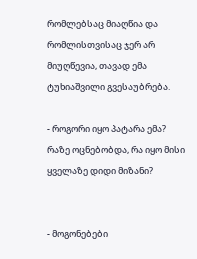რომლებსაც მიაღწია და რომლისთვისაც ჯერ არ მიუღწევია, თავად ემა ტუხიაშვილი გვესაუბრება.

- როგორი იყო პატარა ემა? რაზე ოცნებობდა, რა იყო მისი ყველაზე დიდი მიზანი?


- მოგონებები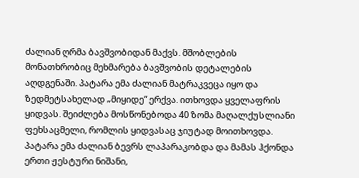ძალიან ღრმა ბავშვობიდან მაქვს. მშობლების მონათხრობიც მეხმარება ბავშვობის დეტალების აღდგენაში. პატარა ემა ძალიან მატრაკვეცა იყო და ზედმეტსახელად „მიყიდე“ ერქვა. ითხოვდა ყველაფრის ყიდვას. შეიძლება მოსწონებოდა 40 ზომა მაღალქუსლიანი ფეხსაცმელი, რომლის ყიდვასაც ჯიუტად მოითხოვდა.
პატარა ემა ძალიან ბევრს ლაპარაკობდა და მამას ჰქონდა ერთი ჟესტური ნიშანი,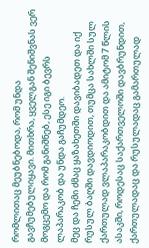რომლითაც მეუბნებოდა, რომ უნდა გავჩუმებულიყავი. მითხრა, ყველგან შენიშვნას ვერ მოგცემო და რომ განიშნებ, ესე იგი ბევრს ლაპარაკობ და უნდა გაჩუმდეო.
მეც და ჩემი ძმაც ყაზახეთში დავიბადეთ და იქ რუსულ ბაღში დავდიოდით, თუმცა სახლში სულ ქართულად ვლაპარაკობდით და ამიტომ 7 წლის ასაკში, როდესაც საქართველოში დავბრუნდით, ქართულადაც და რუსულადაც გამართულად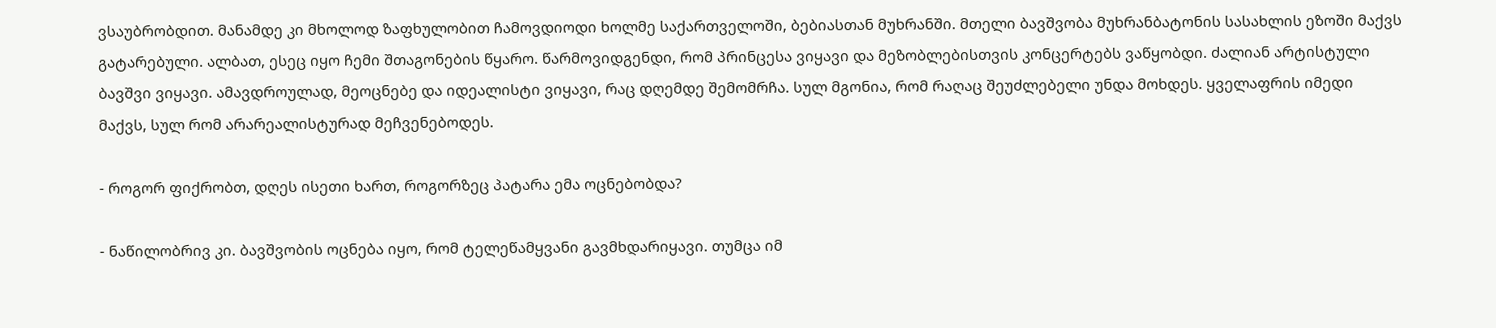ვსაუბრობდით. მანამდე კი მხოლოდ ზაფხულობით ჩამოვდიოდი ხოლმე საქართველოში, ბებიასთან მუხრანში. მთელი ბავშვობა მუხრანბატონის სასახლის ეზოში მაქვს გატარებული. ალბათ, ესეც იყო ჩემი შთაგონების წყარო. წარმოვიდგენდი, რომ პრინცესა ვიყავი და მეზობლებისთვის კონცერტებს ვაწყობდი. ძალიან არტისტული ბავშვი ვიყავი. ამავდროულად, მეოცნებე და იდეალისტი ვიყავი, რაც დღემდე შემომრჩა. სულ მგონია, რომ რაღაც შეუძლებელი უნდა მოხდეს. ყველაფრის იმედი მაქვს, სულ რომ არარეალისტურად მეჩვენებოდეს.

- როგორ ფიქრობთ, დღეს ისეთი ხართ, როგორზეც პატარა ემა ოცნებობდა?

- ნაწილობრივ კი. ბავშვობის ოცნება იყო, რომ ტელეწამყვანი გავმხდარიყავი. თუმცა იმ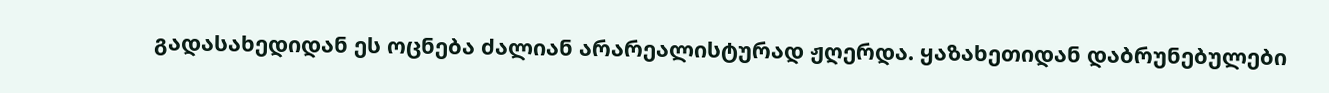გადასახედიდან ეს ოცნება ძალიან არარეალისტურად ჟღერდა. ყაზახეთიდან დაბრუნებულები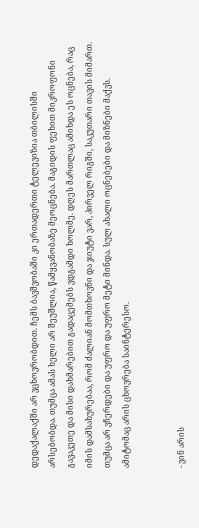დედაქალაქში არ ვცხოვრობდით. ჩემს ბავშვობაში კი ერთადერთი ტელევიზია თბილისში არსებობდა. თუმცა ამას ხელი არ შეუშლია, წამყვანობაზე მეოცნება. მაგიდის ფეხით მიკროფონი გავაკეთე და მისი დახმარებით გადაცემებს ვდგამდი ხოლმე. დღეს მართლაც ამიხდა ეს ოცნება, რაც იმის დამსახურებაა, რომ ძალიან მომთხოვნი და ჯიუტი ვარ, პირველ რიგში, საკუთარი თავის მიმართ. თუმცა არ ვჩერდები და უფრო და უფრო მეტი მინდა. სულ ახალი ოცნებები და მიზნები მაქვს. ამიტომაც არის ცხოვრება საინტერესო.


- ვინ არის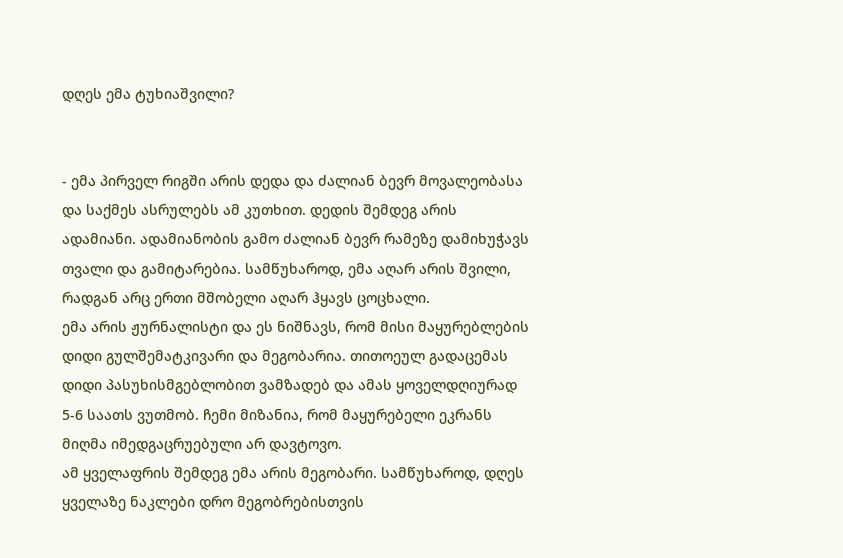დღეს ემა ტუხიაშვილი?


- ემა პირველ რიგში არის დედა და ძალიან ბევრ მოვალეობასა და საქმეს ასრულებს ამ კუთხით. დედის შემდეგ არის ადამიანი. ადამიანობის გამო ძალიან ბევრ რამეზე დამიხუჭავს თვალი და გამიტარებია. სამწუხაროდ, ემა აღარ არის შვილი, რადგან არც ერთი მშობელი აღარ ჰყავს ცოცხალი.
ემა არის ჟურნალისტი და ეს ნიშნავს, რომ მისი მაყურებლების დიდი გულშემატკივარი და მეგობარია. თითოეულ გადაცემას დიდი პასუხისმგებლობით ვამზადებ და ამას ყოველდღიურად 5-6 საათს ვუთმობ. ჩემი მიზანია, რომ მაყურებელი ეკრანს მიღმა იმედგაცრუებული არ დავტოვო.
ამ ყველაფრის შემდეგ ემა არის მეგობარი. სამწუხაროდ, დღეს ყველაზე ნაკლები დრო მეგობრებისთვის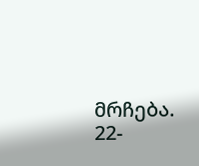მრჩება.
22-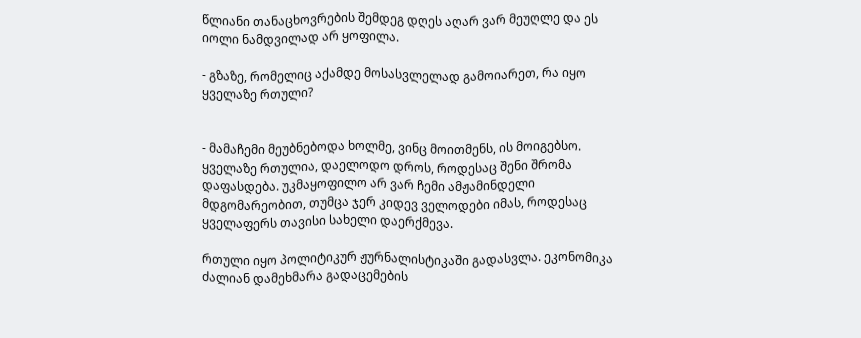წლიანი თანაცხოვრების შემდეგ დღეს აღარ ვარ მეუღლე და ეს იოლი ნამდვილად არ ყოფილა.

- გზაზე, რომელიც აქამდე მოსასვლელად გამოიარეთ, რა იყო ყველაზე რთული?


- მამაჩემი მეუბნებოდა ხოლმე, ვინც მოითმენს, ის მოიგებსო. ყველაზე რთულია, დაელოდო დროს, როდესაც შენი შრომა დაფასდება. უკმაყოფილო არ ვარ ჩემი ამჟამინდელი მდგომარეობით, თუმცა ჯერ კიდევ ველოდები იმას, როდესაც ყველაფერს თავისი სახელი დაერქმევა.

რთული იყო პოლიტიკურ ჟურნალისტიკაში გადასვლა. ეკონომიკა ძალიან დამეხმარა გადაცემების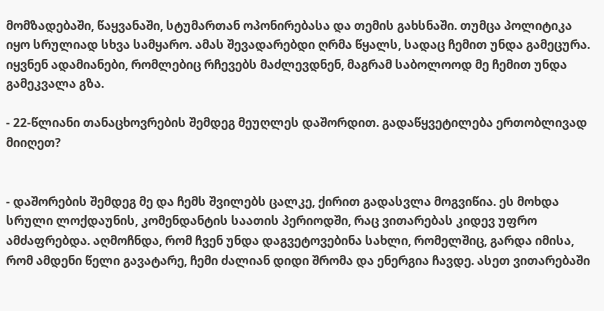მომზადებაში, წაყვანაში, სტუმართან ოპონირებასა და თემის გახსნაში. თუმცა პოლიტიკა იყო სრულიად სხვა სამყარო. ამას შევადარებდი ღრმა წყალს, სადაც ჩემით უნდა გამეცურა. იყვნენ ადამიანები, რომლებიც რჩევებს მაძლევდნენ, მაგრამ საბოლოოდ მე ჩემით უნდა გამეკვალა გზა.

- 22-წლიანი თანაცხოვრების შემდეგ მეუღლეს დაშორდით. გადაწყვეტილება ერთობლივად მიიღეთ?


- დაშორების შემდეგ მე და ჩემს შვილებს ცალკე, ქირით გადასვლა მოგვიწია. ეს მოხდა სრული ლოქდაუნის, კომენდანტის საათის პერიოდში, რაც ვითარებას კიდევ უფრო ამძაფრებდა. აღმოჩნდა, რომ ჩვენ უნდა დაგვეტოვებინა სახლი, რომელშიც, გარდა იმისა, რომ ამდენი წელი გავატარე, ჩემი ძალიან დიდი შრომა და ენერგია ჩავდე. ასეთ ვითარებაში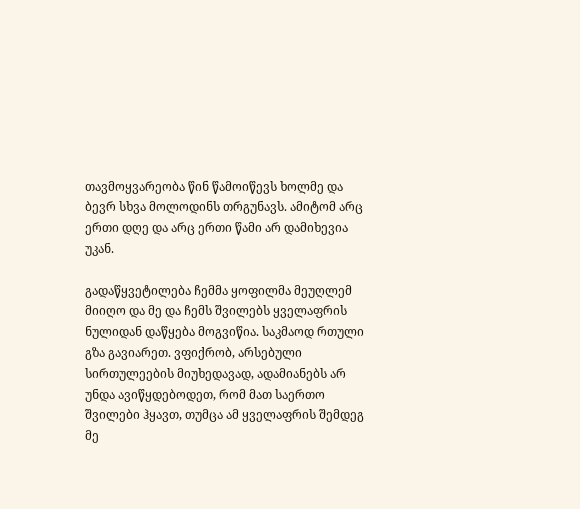თავმოყვარეობა წინ წამოიწევს ხოლმე და ბევრ სხვა მოლოდინს თრგუნავს. ამიტომ არც ერთი დღე და არც ერთი წამი არ დამიხევია უკან.

გადაწყვეტილება ჩემმა ყოფილმა მეუღლემ მიიღო და მე და ჩემს შვილებს ყველაფრის ნულიდან დაწყება მოგვიწია. საკმაოდ რთული გზა გავიარეთ. ვფიქრობ, არსებული სირთულეების მიუხედავად, ადამიანებს არ უნდა ავიწყდებოდეთ, რომ მათ საერთო შვილები ჰყავთ, თუმცა ამ ყველაფრის შემდეგ მე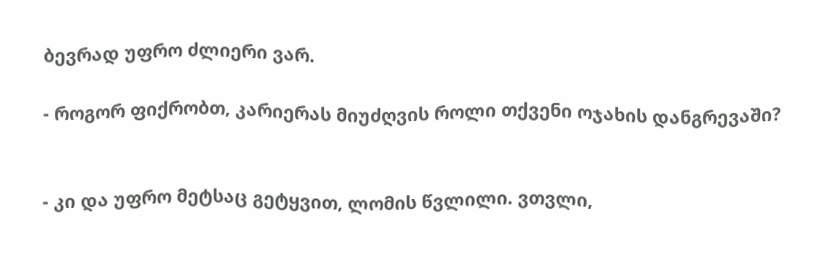ბევრად უფრო ძლიერი ვარ.

- როგორ ფიქრობთ, კარიერას მიუძღვის როლი თქვენი ოჯახის დანგრევაში?


- კი და უფრო მეტსაც გეტყვით, ლომის წვლილი. ვთვლი,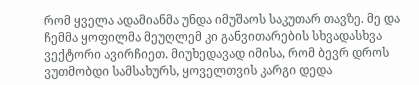რომ ყველა ადამიანმა უნდა იმუშაოს საკუთარ თავზე. მე და ჩემმა ყოფილმა მეუღლემ კი განვითარების სხვადასხვა ვექტორი ავირჩიეთ. მიუხედავად იმისა, რომ ბევრ დროს ვუთმობდი სამსახურს, ყოველთვის კარგი დედა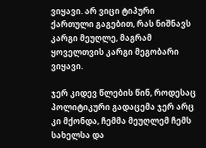ვიყავი. არ ვიცი ტიპური ქართული გაგებით, რას ნიშნავს კარგი მეუღლე, მაგრამ ყოველთვის კარგი მეგობარი ვიყავი.

ჯერ კიდევ წლების წინ, როდესაც პოლიტიკური გადაცემა ჯერ არც კი მქონდა, ჩემმა მეუღლემ ჩემს სახელსა და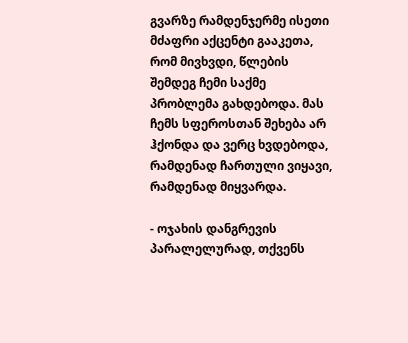გვარზე რამდენჯერმე ისეთი მძაფრი აქცენტი გააკეთა, რომ მივხვდი, წლების შემდეგ ჩემი საქმე პრობლემა გახდებოდა. მას ჩემს სფეროსთან შეხება არ ჰქონდა და ვერც ხვდებოდა, რამდენად ჩართული ვიყავი, რამდენად მიყვარდა.

- ოჯახის დანგრევის პარალელურად, თქვენს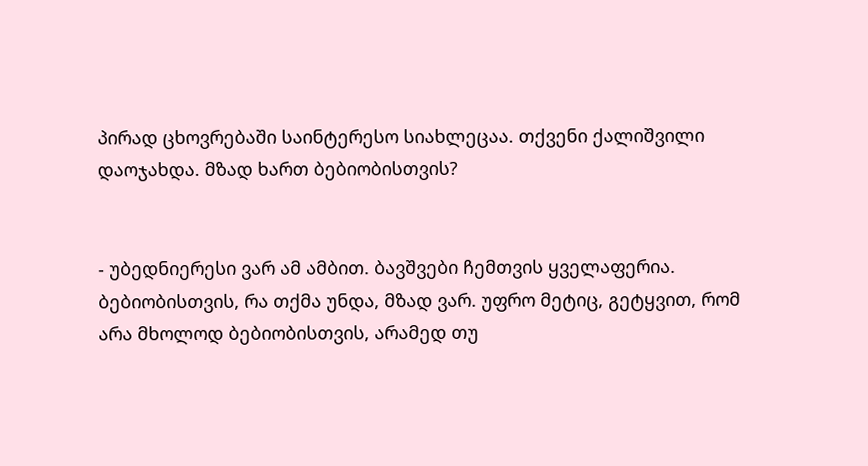პირად ცხოვრებაში საინტერესო სიახლეცაა. თქვენი ქალიშვილი დაოჯახდა. მზად ხართ ბებიობისთვის?


- უბედნიერესი ვარ ამ ამბით. ბავშვები ჩემთვის ყველაფერია. ბებიობისთვის, რა თქმა უნდა, მზად ვარ. უფრო მეტიც, გეტყვით, რომ არა მხოლოდ ბებიობისთვის, არამედ თუ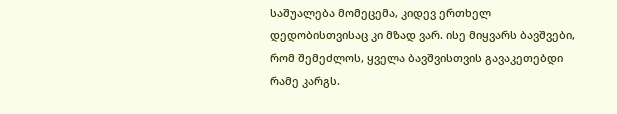საშუალება მომეცემა, კიდევ ერთხელ დედობისთვისაც კი მზად ვარ. ისე მიყვარს ბავშვები, რომ შემეძლოს, ყველა ბავშვისთვის გავაკეთებდი რამე კარგს.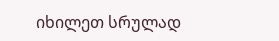იხილეთ სრულად